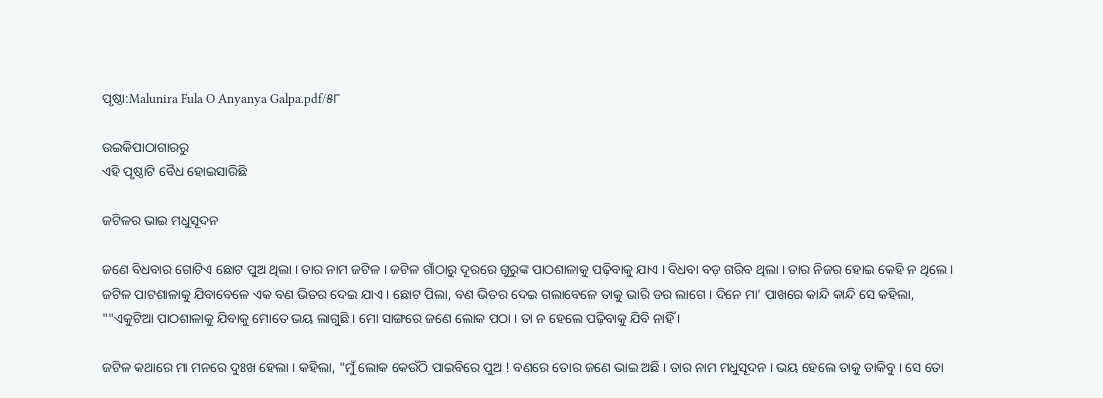ପୃଷ୍ଠା:Malunira Fula O Anyanya Galpa.pdf/୫୮

ଉଇକିପାଠାଗାର‌ରୁ
ଏହି ପୃଷ୍ଠାଟି ବୈଧ ହୋଇସାରିଛି

ଜଟିଳର ଭାଇ ମଧୁସୂଦନ

ଜଣେ ବିଧବାର ଗୋଟିଏ ଛୋଟ ପୁଅ ଥିଲା । ତାର ନାମ ଜଟିଳ । ଜଟିଳ ଗାଁଠାରୁ ଦୂରରେ ଗୁରୁଙ୍କ ପାଠଶାଳାକୁ ପଢ଼ିବାକୁ ଯାଏ । ବିଧବା ବଡ଼ ଗରିବ ଥିଲା । ତାର ନିଜର ହୋଇ କେହି ନ ଥିଲେ । ଜଟିଳ ପାଟଶାଳାକୁ ଯିବାବେଳେ ଏକ ବଣ ଭିତର ଦେଇ ଯାଏ । ଛୋଟ ପିଲା, ବଣ ଭିତର ଦେଇ ଗଲାବେଳେ ତାକୁ ଭାରି ଡର ଲାଗେ । ଦିନେ ମା' ପାଖରେ କାନ୍ଦି କାନ୍ଦି ସେ କହିଲା, ""ଏକୁଟିଆ ପାଠଶାଳାକୁ ଯିବାକୁ ମୋତେ ଭୟ ଲାଗୁଛି । ମୋ ସାଙ୍ଗରେ ଜଣେ ଲୋକ ପଠା । ତା ନ ହେଲେ ପଢ଼ିବାକୁ ଯିବି ନାହିଁ ।

ଜଟିଳ କଥାରେ ମା ମନରେ ଦୁଃଖ ହେଲା । କହିଲା, "ମୁଁ ଲୋକ କେଉଁଠି ପାଇବିରେ ପୁଅ ! ବଣରେ ତୋର ଜଣେ ଭାଇ ଅଛି । ତାର ନାମ ମଧୁସୂଦନ । ଭୟ ହେଲେ ତାକୁ ଡାକିବୁ । ସେ ତୋ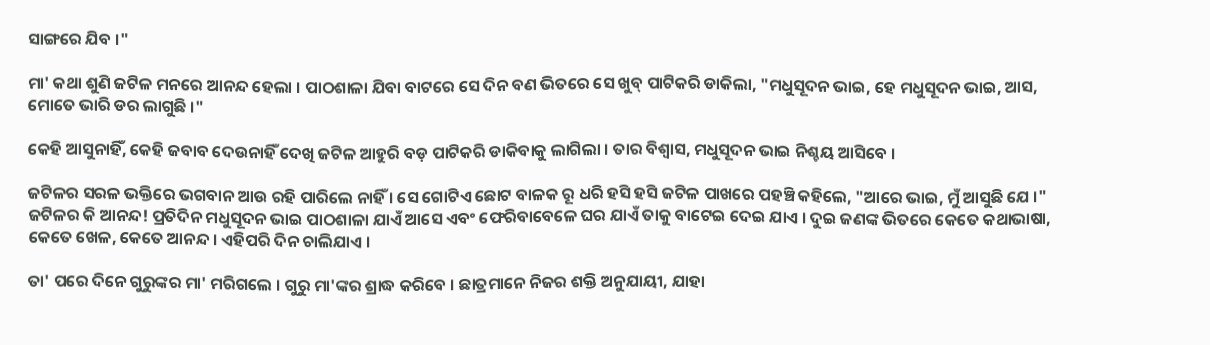ସାଙ୍ଗରେ ଯିବ ।"

ମା' କଥା ଶୁଣି ଜଟିଳ ମନରେ ଆନନ୍ଦ ହେଲା । ପାଠଶାଳା ଯିବା ବାଟରେ ସେ ଦିନ ବଣ ଭିତରେ ସେ ଖୁବ୍ ପାଟିକରି ଡାକିଲା, "ମଧୁସୂଦନ ଭାଇ, ହେ ମଧୁସୂଦନ ଭାଇ, ଆସ, ମୋତେ ଭାରି ଡର ଲାଗୁଛି ।"

କେହି ଆସୁନାହିଁ, କେହି ଜବାବ ଦେଉନାହିଁ ଦେଖି ଜଟିଳ ଆହୁରି ବଡ଼ ପାଟିକରି ଡାକିବାକୁ ଲାଗିଲା । ତାର ବିଶ୍ୱାସ, ମଧୁସୂଦନ ଭାଇ ନିଶ୍ଚୟ ଆସିବେ ।

ଜଟିଳର ସରଳ ଭକ୍ତିରେ ଭଗବାନ ଆଉ ରହି ପାରିଲେ ନାହିଁ । ସେ ଗୋଟିଏ ଛୋଟ ବାଳକ ରୂ ଧରି ହସି ହସି ଜଟିଳ ପାଖରେ ପହଞ୍ଚି କହିଲେ, "ଆରେ ଭାଇ, ମୁଁ ଆସୁଛି ଯେ ।" ଜଟିଳର କି ଆନନ୍ଦ! ପ୍ରତିଦିନ ମଧୁସୂଦନ ଭାଇ ପାଠଶାଳା ଯାଏଁ ଆସେ ଏବଂ ଫେରିବାବେଳେ ଘର ଯାଏଁ ତାକୁ ବାଟେଇ ଦେଇ ଯାଏ । ଦୁଇ ଜଣଙ୍କ ଭିତରେ କେତେ କଥାଭାଷା, କେତେ ଖେଳ, କେତେ ଆନନ୍ଦ । ଏହିପରି ଦିନ ଚାଲିଯାଏ ।

ତା' ପରେ ଦିନେ ଗୁରୁଙ୍କର ମା' ମରିଗଲେ । ଗୁରୁ ମା'ଙ୍କର ଶ୍ରାଦ୍ଧ କରିବେ । ଛାତ୍ରମାନେ ନିଜର ଶକ୍ତି ଅନୁଯାୟୀ, ଯାହା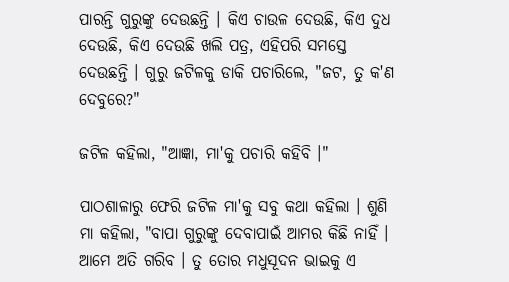ପାରନ୍ତି ଗୁରୁଙ୍କୁ ଦେଉଛନ୍ତି । କିଏ ଚାଉଳ ଦେଉଛି, କିଏ ଦୁଧ ଦେଉଛି, କିଏ ଦେଉଛି ଖଲି ପତ୍ର, ଏହିପରି ସମସ୍ତେ ଦେଉଛନ୍ତି । ଗୁରୁ ଜଟିଳକୁ ଡାକି ପଚାରିଲେ, "ଜଟ, ତୁ କ'ଣ ଦେବୁରେ?"

ଜଟିଳ କହିଲା, "ଆଜ୍ଞା, ମା'କୁ ପଚାରି କହିବି ।"

ପାଠଶାଳାରୁ ଫେରି ଜଟିଳ ମା'କୁ ସବୁ କଥା କହିଲା । ଶୁଣି ମା କହିଲା, "ବାପା ଗୁରୁଙ୍କୁ ଦେବାପାଇଁ ଆମର କିଛି ନାହିଁ । ଆମେ ଅତି ଗରିବ । ତୁ ତୋର ମଧୁସୂଦନ ଭାଇକୁ ଏ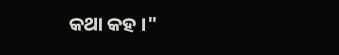କଥା କହ ।"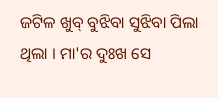ଜଟିଳ ଖୁବ୍ ବୁଝିବା ସୁଝିବା ପିଲା ଥିଲା । ମା'ର ଦୁଃଖ ସେ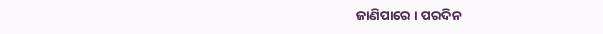ଜାଣିପାରେ । ପରଦିନ